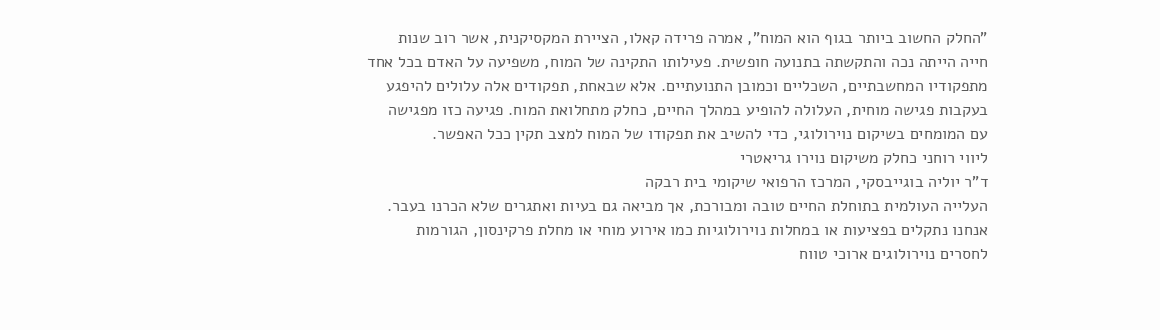"החלק החשוב ביותר בגוף הוא המוח", אמרה פרידה קאלו, הציירת המקסיקנית, אשר רוב שנות חייה הייתה נכה והתקשתה בתנועה חופשית. פעילותו התקינה של המוח, משפיעה על האדם בכל אחד מתפקודיו המחשבתיים, השכליים וכמובן התנועתיים. אלא שבאחת, תפקודים אלה עלולים להיפגע בעקבות פגישה מוחית, העלולה להופיע במהלך החיים, כחלק מתחלואת המוח. פגיעה כזו מפגישה עם המומחים בשיקום נוירולוגי, כדי להשיב את תפקודו של המוח למצב תקין ככל האפשר.
ליווי רוחני כחלק משיקום נוירו גריאטרי
ד"ר יוליה בוגייבסקי, המרכז הרפואי שיקומי בית רבקה
העלייה העולמית בתוחלת החיים טובה ומבורכת, אך מביאה גם בעיות ואתגרים שלא הכרנו בעבר. אנחנו נתקלים בפציעות או במחלות נוירולוגיות כמו אירוע מוחי או מחלת פרקינסון, הגורמות לחסרים נוירולוגים ארוכי טווח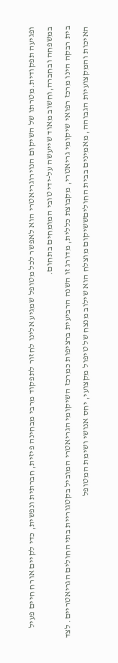ופגיעה תפקודית.מטרתו של השיקום הנוירוגריאטרי הוא לאפשר לכל מטופל שמגיע אלינו לחזור לתפקוד מרבי מבחינה פיזית, חברתית ונפשית, כדי לקיים אורח חיים פעיל במשפחה ובחברה,וחשוב מאוד שייעשה על-ידי טובי המומחים בתחום.
בית רבקה הינו מרכז רפואי שיקומי גריאטרי, מקבוצת כללית, מדורג זו השנה הרביעית ברציפות כמרכז השיקומי הגריאטרי המוביל בקטגוריית בתי החולים הגריאטריים. לצד האיכות והמקצועיות הגבוהה, מאמינים בבית החוליםששיקום מוצלח הוא שילוב מנצח של טיפול מקצועי, יחס אנושי ושימת המטופל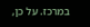במרכז. על כן,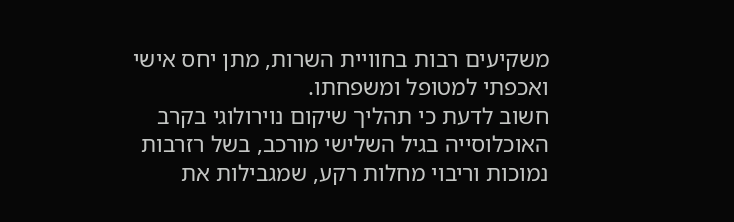משקיעים רבות בחוויית השרות, מתן יחס אישי ואכפתי למטופל ומשפחתו.
חשוב לדעת כי תהליך שיקום נוירולוגי בקרב האוכלוסייה בגיל השלישי מורכב, בשל רזרבות נמוכות וריבוי מחלות רקע, שמגבילות את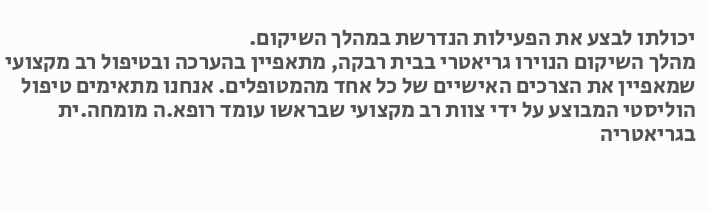יכולתו לבצע את הפעילות הנדרשת במהלך השיקום.
מהלך השיקום הנוירו גריאטרי בבית רבקה, מתאפיין בהערכה ובטיפול רב מקצועי שמאפיין את הצרכים האישיים של כל אחד מהמטופלים. אנחנו מתאימים טיפול הוליסטי המבוצע על ידי צוות רב מקצועי שבראשו עומד רופא.ה מומחה.ית בגריאטריה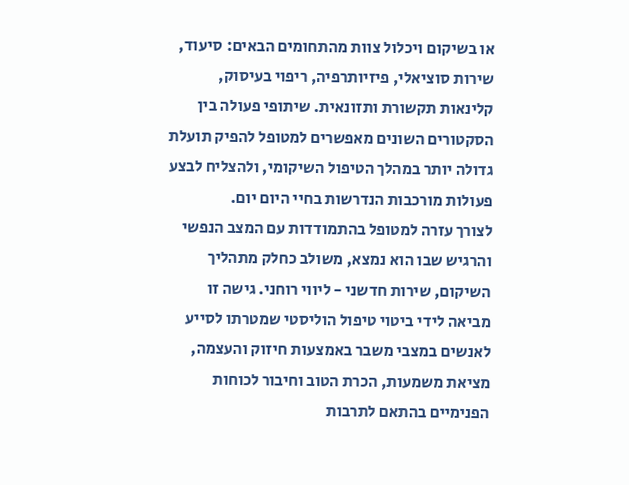או בשיקום ויכלול צוות מהתחומים הבאים: סיעוד, שירות סוציאלי, פיזיותרפיה, ריפוי בעיסוק, קלינאות תקשורת ותזונאית. שיתופי פעולה בין הסקטורים השונים מאפשרים למטופל להפיק תועלת גדולה יותר במהלך הטיפול השיקומי, ולהצליח לבצע פעולות מורכבות הנדרשות בחיי היום יום.
לצורך עזרה למטופל בהתמודדות עם המצב הנפשי והרגיש שבו הוא נמצא, משולב כחלק מתהליך השיקום, שירות חדשני - ליווי רוחני. גישה זו מביאה לידי ביטוי טיפול הוליסטי שמטרתו לסייע לאנשים במצבי משבר באמצעות חיזוק והעצמה, מציאת משמעות, הכרת הטוב וחיבור לכוחות הפנימיים בהתאם לתרבות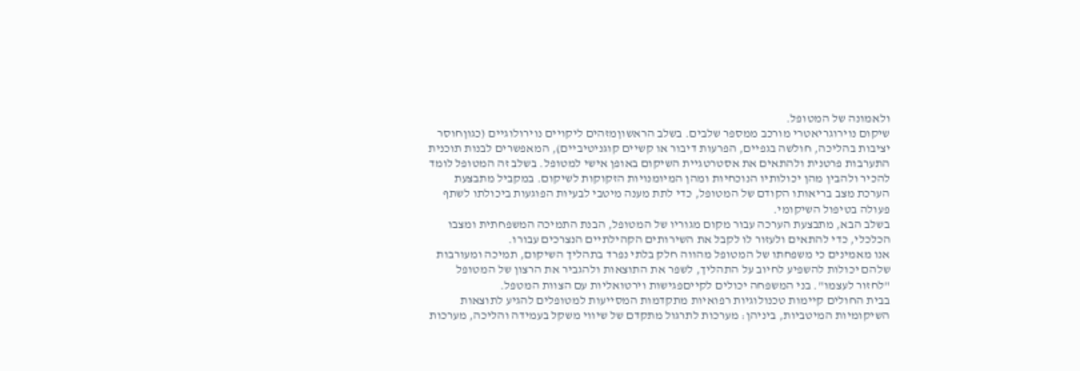ולאמונה של המטופל.
שיקום נוירוגריאטרי מורכב ממספר שלבים. בשלב הראשוןמזהים ליקויים נוירולוגיים (כגוןחוסר יציבות בהליכה, חולשה בגפיים, הפרעות דיבור או קשיים קוגניטיביים), המאפשרים לבנות תוכנית התערבות פרטנית ולהתאים את אסטרטגיית השיקום באופן אישי למטופל. בשלב זה המטופל לומד להכיר ולהבין מהן יכולותיו הנוכחיות ומהן המיומנויות הזקוקות לשיקום. במקביל מתבצעת הערכת מצב בריאותו הקודם של המטופל, כדי לתת מענה מיטבי לבעיות הפוגעות ביכולתו לשתף פעולה בטיפול השיקומי.
בשלב הבא, מתבצעת הערכה עבור מקום מגוריו של המטופל, הבנת התמיכה המשפחתית ומצבו הכלכלי, כדי להתאים ולעזור לו לקבל את השירותים הקהילתיים הנצרכים עבורו.
אנו מאמינים כי משפחתו של המטופל מהווה חלק בלתי נפרד בתהליך השיקום, תמיכה ומעורבות שלהם יכולות להשפיע לחיוב על התהליך, לשפר את התוצאות ולהגביר את הרצון של המטופל "לחזור לעצמו". בני המשפחה יכולים לקייםפגישות וירטואליות עם הצוות המטפל.
בבית החולים קיימות טכנולוגיות רפואיות מתקדמות המסייעות למטופלים להגיע לתוצאות השיקומיות המיטביות, ביניהן: מערכות לתרגול מתקדם של שיווי משקל בעמידה והליכה, מערכות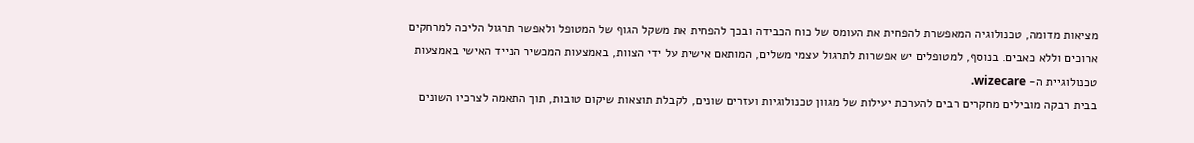מציאות מדומה, טכנולוגיה המאפשרת להפחית את העומס של כוח הכבידה ובכך להפחית את משקל הגוף של המטופל ולאפשר תרגול הליכה למרחקים ארוכים וללא כאבים. בנוסף, למטופלים יש אפשרות לתרגול עצמי משלים, המותאם אישית על ידי הצוות, באמצעות המכשיר הנייד האישי באמצעות טכנולוגיית ה- wizecare.
בבית רבקה מובילים מחקרים רבים להערכת יעילות של מגוון טכנולוגיות ועזרים שונים, לקבלת תוצאות שיקום טובות, תוך התאמה לצרכיו השונים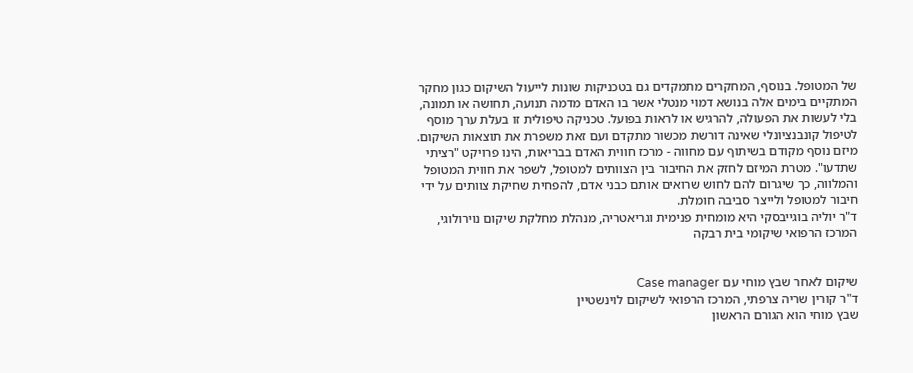של המטופל. בנוסף, המחקרים מתמקדים גם בטכניקות שונות לייעול השיקום כגון מחקר המתקיים בימים אלה בנושא דמוי מנטלי אשר בו האדם מדמה תנועה, תחושה או תמונה, בלי לעשות את הפעולה, להרגיש או לראות בפועל. טכניקה טיפולית זו בעלת ערך מוסף לטיפול קונבנציונלי שאינה דורשת מכשור מתקדם ועם זאת משפרת את תוצאות השיקום.
מיזם נוסף מקודם בשיתוף עם מחווה - מרכז חווית האדם בבריאות, הינו פרויקט "רציתי שתדעו". מטרת המיזם לחזק את החיבור בין הצוותים למטופל, לשפר את חווית המטופל והמלווה, כך שיגרום להם לחוש שרואים אותם כבני אדם, להפחית שחיקת צוותים על ידי חיבור למטופל ולייצר סביבה חומלת.
ד"ר יוליה בוגייבסקי היא מומחית פנימית וגריאטריה, מנהלת מחלקת שיקום נוירולוגי, המרכז הרפואי שיקומי בית רבקה


שיקום לאחר שבץ מוחי עם Case manager
ד"ר קורין שריה צרפתי, המרכז הרפואי לשיקום לוינשטיין
שבץ מוחי הוא הגורם הראשון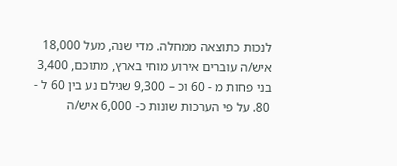לנכות כתוצאה ממחלה. מדי שנה, מעל 18,000 איש/ה עוברים אירוע מוחי בארץ, מתוכם, 3,400 בני פחות מ - 60 וכ – 9,300 שגילם נע בין 60 ל - 80. על פי הערכות שונות כ- 6,000 איש/ה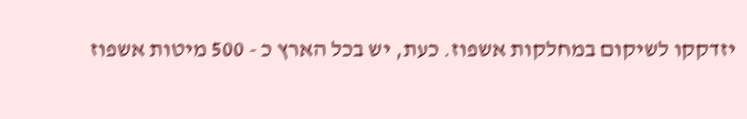יזדקקו לשיקום במחלקות אשפוז. כעת, יש בכל הארץ כ - 500 מיטות אשפוז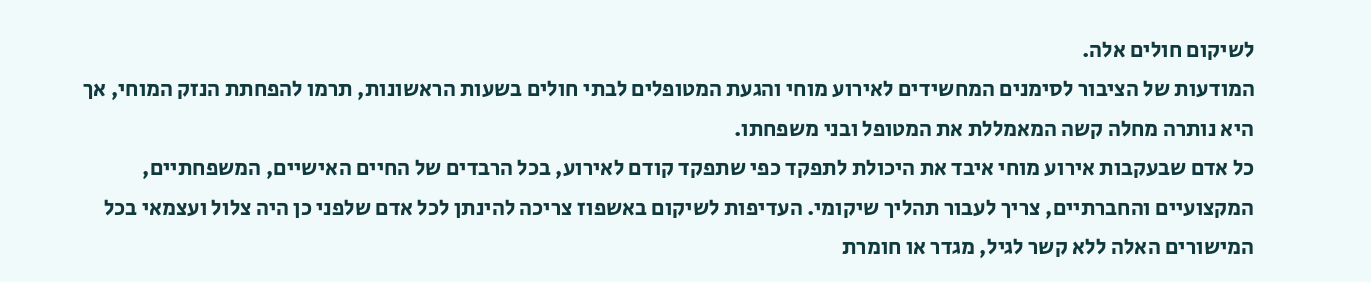לשיקום חולים אלה.
המודעות של הציבור לסימנים המחשידים לאירוע מוחי והגעת המטופלים לבתי חולים בשעות הראשונות, תרמו להפחתת הנזק המוחי, אך היא נותרה מחלה קשה המאמללת את המטופל ובני משפחתו.
כל אדם שבעקבות אירוע מוחי איבד את היכולת לתפקד כפי שתפקד קודם לאירוע, בכל הרבדים של החיים האישיים, המשפחתיים, המקצועיים והחברתיים, צריך לעבור תהליך שיקומי. העדיפות לשיקום באשפוז צריכה להינתן לכל אדם שלפני כן היה צלול ועצמאי בכל המישורים האלה ללא קשר לגיל, מגדר או חומרת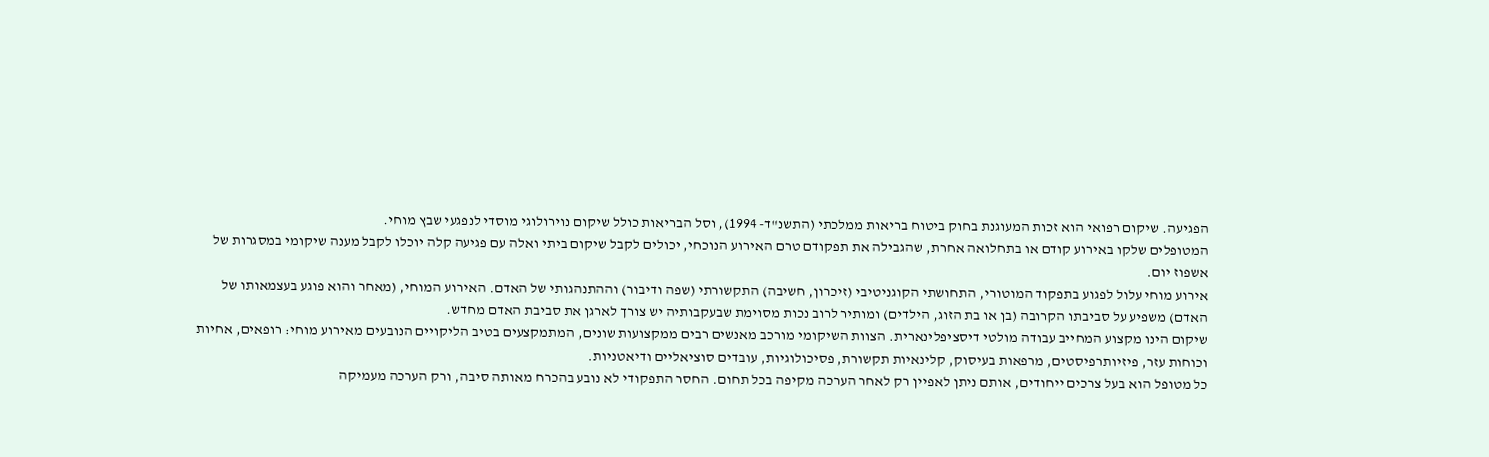הפגיעה. שיקום רפואי הוא זכות המעוגנת בחוק ביטוח בריאות ממלכתי (התשנ"ד- 1994), וסל הבריאות כולל שיקום נוירולוגי מוסדי לנפגעי שבץ מוחי.
המטופלים שלקו באירוע קודם או בתחלואה אחרת, שהגבילה את תפקודם טרם האירוע הנוכחי, יכולים לקבל שיקום ביתי ואלה עם פגיעה קלה יוכלו לקבל מענה שיקומי במסגרות של אשפוז יום.
אירוע מוחי עלול לפגוע בתפקוד המוטורי, התחושתי הקוגניטיבי (זיכרון, חשיבה) התקשורתי (שפה ודיבור) וההתנהגותי של האדם. האירוע המוחי, (מאחר והוא פוגע בעצמאותו של האדם) משפיע על סביבתו הקרובה (בן או בת הזוג, הילדים) ומותיר לרוב נכות מסוימת שבעקבותיה יש צורך לארגן את סביבת האדם מחדש.
שיקום הינו מקצוע המחייב עבודה מולטי דיסציפלינארית. הצוות השיקומי מורכב מאנשים רבים ממקצועות שונים, המתמקצעים בטיב הליקויים הנובעים מאירוע מוחי: רופאים, אחיות וכוחות עזר, פיזיותרפיסטים, מרפאות בעיסוק, קלינאיות תקשורת, פסיכולוגיות, עובדים סוציאליים ודיאטניות.
כל מטופל הוא בעל צרכים ייחודים, אותם ניתן לאפיין רק לאחר הערכה מקיפה בכל תחום. החסר התפקודי לא נובע בהכרח מאותה סיבה, ורק הערכה מעמיקה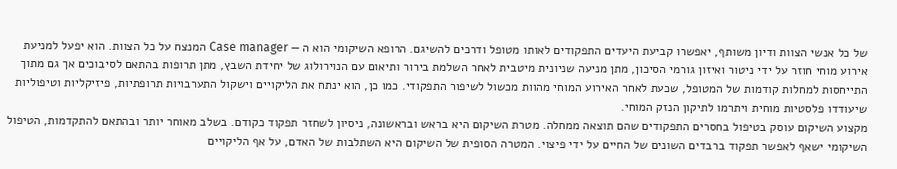של כל אנשי הצוות ודיון משותף, יאפשרו קביעת היעדים התפקודים לאותו מטופל ודרכים להשיגם. הרופא השיקומי הוא ה — Case manager המנצח על כל הצוות. הוא יפעל למניעת אירוע מוחי חוזר על ידי ניטור ואיזון גורמי הסיכון, מתן מניעה שניונית מיטבית לאחר השלמת בירור ותיאום עם הנוירולוג של יחידת השבץ, מתן תרופות בהתאם לסיבוכים אך גם מתוך התייחסות למחלות קודמות של המטופל, שכעת לאחר האירוע המוחי מהוות מכשול לשיפור התפקודי. כמו כן, הוא ינתח את הליקויים וישקול התערבויות תרופתיות, פיזיקליות וטיפוליות שיעודדו פלסטיות מוחית ויתרמו לתיקון הנזק המוחי.
מקצוע השיקום עוסק בטיפול בחסרים התפקודים שהם תוצאה ממחלה. מטרת השיקום היא בראש ובראשונה, ניסיון לשחזר תפקוד כקודם. בשלב מאוחר יותר ובהתאם להתקדמות, הטיפול השיקומי ישאף לאפשר תפקוד ברבדים השונים של החיים על ידי פיצוי. המטרה הסופית של השיקום היא השתלבות של האדם, על אף הליקויים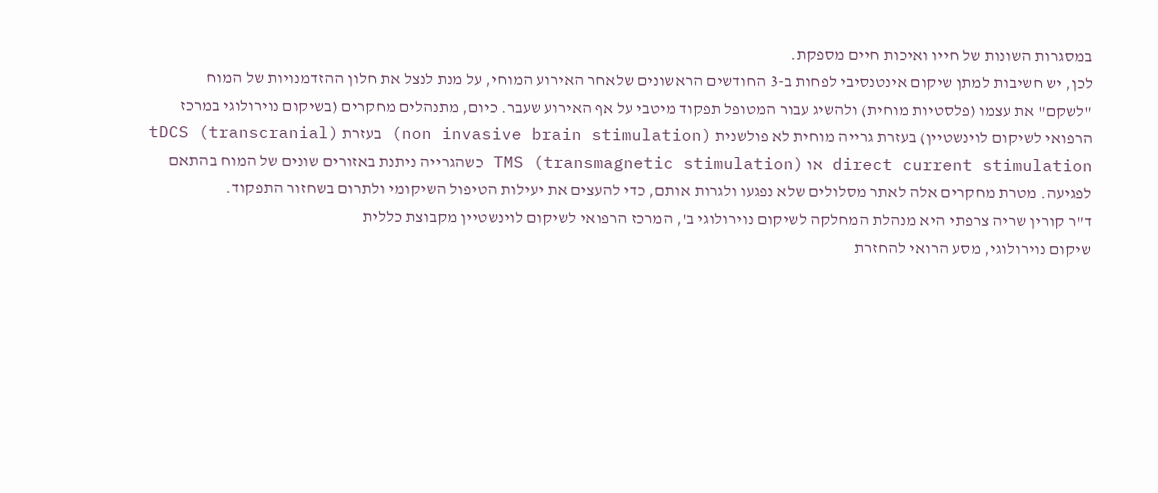במסגרות השונות של חייו ואיכות חיים מספקת.
לכן, יש חשיבות למתן שיקום אינטנסיבי לפחות ב-3 החודשים הראשונים שלאחר האירוע המוחי, על מנת לנצל את חלון ההזדמנויות של המוח "לשקם" את עצמו (פלסטיות מוחית) ולהשיג עבור המטופל תפקוד מיטבי על אף האירוע שעבר. כיום, מתנהלים מחקרים (בשיקום נוירולוגי במרכז הרפואי לשיקום לוינשטיין) בעזרת גרייה מוחית לא פולשנית (non invasive brain stimulation) בעזרת (tDCS (transcranial direct current stimulation או TMS (transmagnetic stimulation) כשהגרייה ניתנת באזורים שונים של המוח בהתאם לפגיעה. מטרת מחקרים אלה לאתר מסלולים שלא נפגעו ולגרות אותם, כדי להעצים את יעילות הטיפול השיקומי ולתרום בשחזור התפקוד.
ד"ר קורין שריה צרפתי היא מנהלת המחלקה לשיקום נוירולוגי ב', המרכז הרפואי לשיקום לוינשטיין מקבוצת כללית
שיקום נוירולוגי, מסע הרואי להחזרת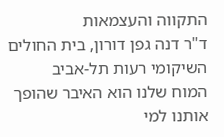התקווה והעצמאות
ד"ר דנה גפן דורון, בית החולים השיקומי רעות תל-אביב
המוח שלנו הוא האיבר שהופך אותנו למי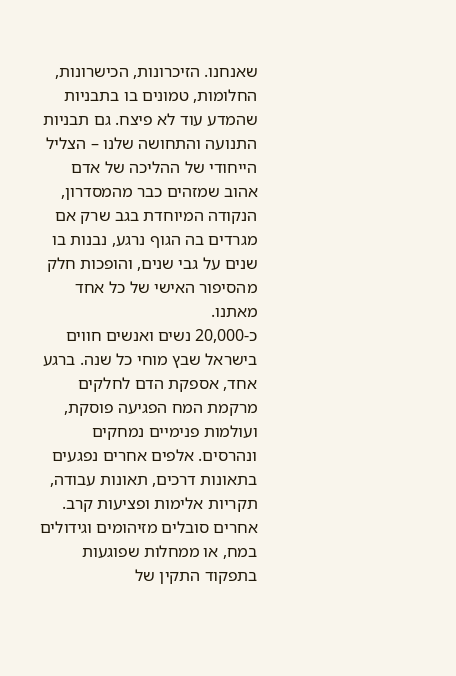שאנחנו. הזיכרונות, הכישרונות, החלומות, טמונים בו בתבניות שהמדע עוד לא פיצח. גם תבניות התנועה והתחושה שלנו – הצליל הייחודי של ההליכה של אדם אהוב שמזהים כבר מהמסדרון, הנקודה המיוחדת בגב שרק אם מגרדים בה הגוף נרגע, נבנות בו שנים על גבי שנים, והופכות חלק מהסיפור האישי של כל אחד מאתנו.
כ-20,000 נשים ואנשים חווים בישראל שבץ מוחי כל שנה. ברגע אחד, אספקת הדם לחלקים מרקמת המח הפגיעה פוסקת, ועולמות פנימיים נמחקים ונהרסים. אלפים אחרים נפגעים בתאונות דרכים, תאונות עבודה, תקריות אלימות ופציעות קרב. אחרים סובלים מזיהומים וגידולים במח, או ממחלות שפוגעות בתפקוד התקין של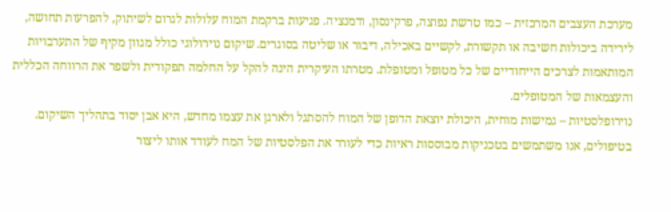מערכת העצבים המרכזית – כמו טרשת נפוצה, פרקינסון, ודמנציה. פגיעות ברקמת המוח עלולות לגרום לשיתוק, להפרעות תחושה, לירידה ביכולות חשיבה או תקשורת, לקשיים באכילה, דיבור או שליטה בסוגרים. שיקום נוירולוגי כולל מגוון מקיף של התערבויות המותאמות לצרכים הייחודיים של כל מטופל ומטופלת. מטרתו העיקרית הינה להקל על החלמה תפקודית ולשפר את הרווחה הכללית והעצמאות של המטופלים.
נוירופלסטיות – גמישות מוחית, היכולת יוצאת הדופן של המוח להסתגל ולארגן את עצמו מחדש, היא אבן יסוד בתהליך השיקום. בטיפולים, אנו משתמשים בטכניקות מבוססות ראיות כדי לעורר את הפלסטיות של המח לעודד אותו ליצור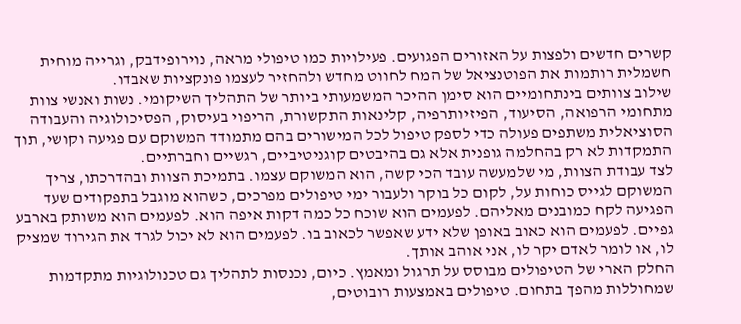קשרים חדשים ולפצות על האזורים הפגועים. פעילויות כמו טיפולי מראה, נוירופידבק, וגרייה מוחית חשמלית רותמות את הפוטנציאל של המח לחווט מחדש ולהחזיר לעצמו פונקציות שאבדו.
שילוב צוותים בינתחומיים הוא סימן ההיכר המשמעותי ביותר של התהליך השיקומי. נשות ואנשי צוות מתחומי הרפואה, הסיעוד, הפיזיותרפיה, קלינאות התקשורת, הריפוי בעיסוק, הפסיכולוגיה והעבודה הסוציאלית משתפים פעולה כדי לספק טיפול לכל המישורים בהם מתמודד המשוקם עם פגיעה וקושי, תוך התמקדות לא רק בהחלמה גופנית אלא גם בהיבטים קוגניטיביים, רגשיים וחברתיים.
לצד עבודת הצוות, מי שלמעשה עובד הכי קשה, הוא המשוקם עצמו. בתמיכת הצוות ובהדרכתו, צריך המשוקם לגייס כוחות על, לקום כל בוקר ולעבור ימי טיפולים מפרכים, כשהוא מוגבל בתפקודים שעד הפגיעה לקח כמובנים מאליהם. לפעמים הוא שוכח כל כמה דקות איפה הוא. לפעמים הוא משותק בארבע גפיים. לפעמים הוא כאוב באופן שלא ידע שאפשר לכאוב בו. לפעמים הוא לא יכול לגרד את הגירוד שמציק לו, או לומר לאדם יקר לו, אני אוהב אותך.
החלק הארי של הטיפולים מבוסס על תרגול ומאמץ. כיום, נכנסות לתהליך גם טכנולוגיות מתקדמות שמחוללות מהפך בתחום. טיפולים באמצעות רובוטים,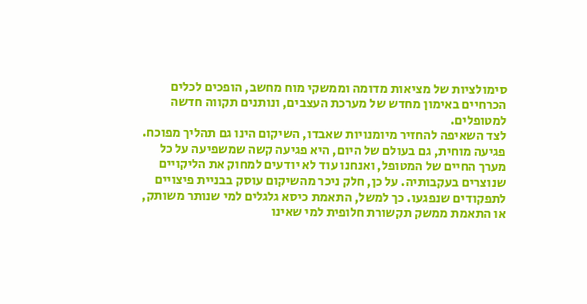סימולציות של מציאות מדומה וממשקי מוח מחשב, הופכים לכלים הכרחיים באימון מחדש של מערכת העצבים, ונותנים תקווה חדשה למטופלים.
לצד השאיפה להחזיר מיומנויות שאבדו, השיקום הינו גם תהליך מפוכח. פגיעה מוחית, גם בעולם של היום, היא פגיעה קשה שמשפיעה על כל מערך החיים של המטופל, ואנחנו עוד לא יודעים למחוק את הליקויים שנוצרים בעקבותיה. על כן, חלק ניכר מהשיקום עוסק בבניית פיצויים לתפקודים שנפגעו. כך למשל, התאמת כיסא גלגלים למי שנותר משותק, או התאמת ממשק תקשורת חלופית למי שאינו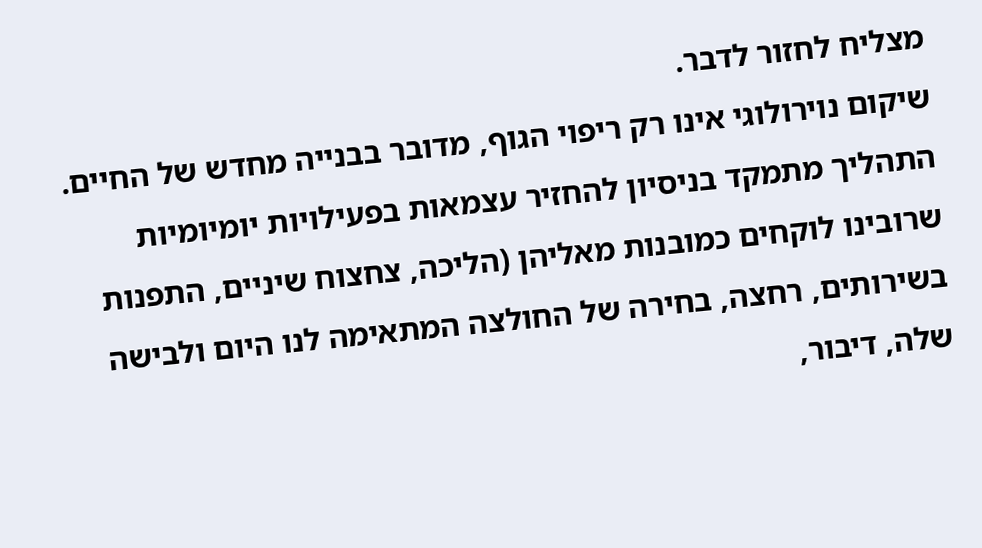מצליח לחזור לדבר.
שיקום נוירולוגי אינו רק ריפוי הגוף, מדובר בבנייה מחדש של החיים. התהליך מתמקד בניסיון להחזיר עצמאות בפעילויות יומיומיות שרובינו לוקחים כמובנות מאליהן (הליכה, צחצוח שיניים, התפנות בשירותים, רחצה, בחירה של החולצה המתאימה לנו היום ולבישה שלה, דיבור,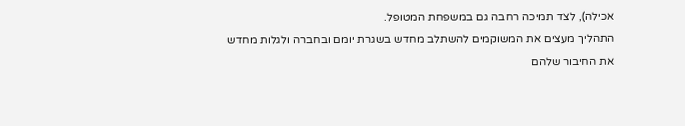אכילה), לצד תמיכה רחבה גם במשפחת המטופל.
התהליך מעצים את המשוקמים להשתלב מחדש בשגרת יומם ובחברה ולגלות מחדש את החיבור שלהם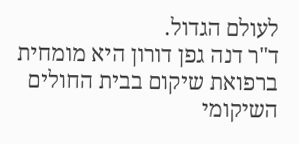לעולם הגדול.
ד"ר דנה גפן דורון היא מומחית ברפואת שיקום בבית החולים השיקומי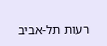רעות תל-אביב